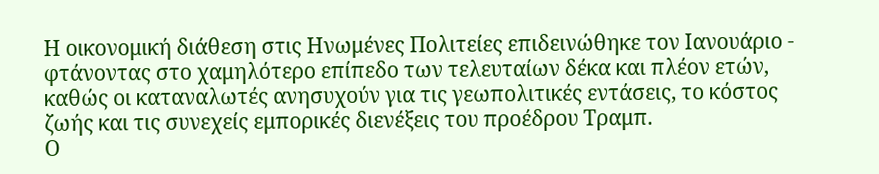Η οικονομική διάθεση στις Ηνωμένες Πολιτείες επιδεινώθηκε τον Ιανουάριο - φτάνοντας στο χαμηλότερο επίπεδο των τελευταίων δέκα και πλέον ετών, καθώς οι καταναλωτές ανησυχούν για τις γεωπολιτικές εντάσεις, το κόστος ζωής και τις συνεχείς εμπορικές διενέξεις του προέδρου Τραμπ.
Ο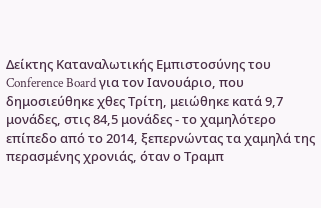Δείκτης Καταναλωτικής Εμπιστοσύνης του Conference Board για τον Ιανουάριο, που δημοσιεύθηκε χθες Τρίτη, μειώθηκε κατά 9,7 μονάδες, στις 84,5 μονάδες - το χαμηλότερο επίπεδο από το 2014, ξεπερνώντας τα χαμηλά της περασμένης χρονιάς, όταν ο Τραμπ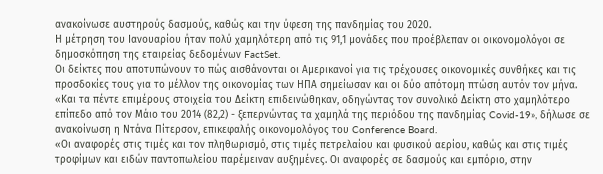ανακοίνωσε αυστηρούς δασμούς, καθώς και την ύφεση της πανδημίας του 2020.
Η μέτρηση του Ιανουαρίου ήταν πολύ χαμηλότερη από τις 91,1 μονάδες που προέβλεπαν οι οικονομολόγοι σε δημοσκόπηση της εταιρείας δεδομένων FactSet.
Οι δείκτες που αποτυπώνουν το πώς αισθάνονται οι Αμερικανοί για τις τρέχουσες οικονομικές συνθήκες και τις προσδοκίες τους για το μέλλον της οικονομίας των ΗΠΑ σημείωσαν και οι δύο απότομη πτώση αυτόν τον μήνα.
«Και τα πέντε επιμέρους στοιχεία του Δείκτη επιδεινώθηκαν, οδηγώντας τον συνολικό Δείκτη στο χαμηλότερο επίπεδο από τον Μάιο του 2014 (82,2) - ξεπερνώντας τα χαμηλά της περιόδου της πανδημίας Covid-19», δήλωσε σε ανακοίνωση η Ντάνα Πίτερσον, επικεφαλής οικονομολόγος του Conference Board.
«Οι αναφορές στις τιμές και τον πληθωρισμό, στις τιμές πετρελαίου και φυσικού αερίου, καθώς και στις τιμές τροφίμων και ειδών παντοπωλείου παρέμειναν αυξημένες. Οι αναφορές σε δασμούς και εμπόριο, στην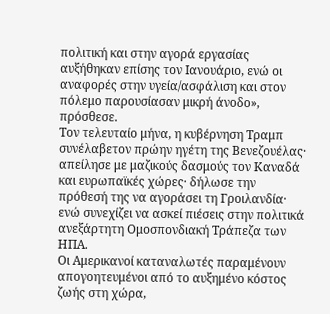πολιτική και στην αγορά εργασίας αυξήθηκαν επίσης τον Ιανουάριο, ενώ οι αναφορές στην υγεία/ασφάλιση και στον πόλεμο παρουσίασαν μικρή άνοδο», πρόσθεσε.
Τον τελευταίο μήνα, η κυβέρνηση Τραμπ συνέλαβετον πρώην ηγέτη της Βενεζουέλας· απείλησε με μαζικούς δασμούς τον Καναδά και ευρωπαϊκές χώρες· δήλωσε την πρόθεσή της να αγοράσει τη Γροιλανδία· ενώ συνεχίζει να ασκεί πιέσεις στην πολιτικά ανεξάρτητη Ομοσπονδιακή Τράπεζα των ΗΠΑ.
Οι Αμερικανοί καταναλωτές παραμένουν απογοητευμένοι από το αυξημένο κόστος ζωής στη χώρα,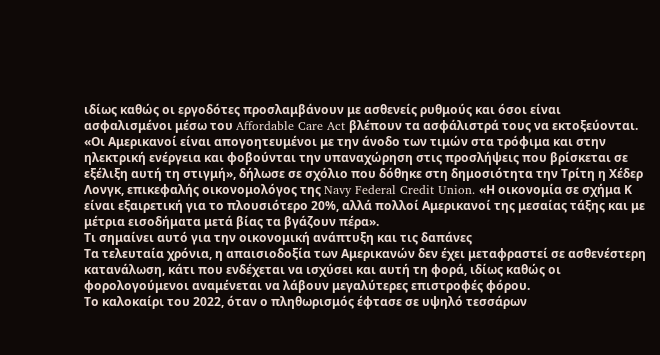ιδίως καθώς οι εργοδότες προσλαμβάνουν με ασθενείς ρυθμούς και όσοι είναι ασφαλισμένοι μέσω του Affordable Care Act βλέπουν τα ασφάλιστρά τους να εκτοξεύονται.
«Οι Αμερικανοί είναι απογοητευμένοι με την άνοδο των τιμών στα τρόφιμα και στην ηλεκτρική ενέργεια και φοβούνται την υπαναχώρηση στις προσλήψεις που βρίσκεται σε εξέλιξη αυτή τη στιγμή», δήλωσε σε σχόλιο που δόθηκε στη δημοσιότητα την Τρίτη η Χέδερ Λονγκ, επικεφαλής οικονομολόγος της Navy Federal Credit Union. «Η οικονομία σε σχήμα Κ είναι εξαιρετική για το πλουσιότερο 20%, αλλά πολλοί Αμερικανοί της μεσαίας τάξης και με μέτρια εισοδήματα μετά βίας τα βγάζουν πέρα».
Τι σημαίνει αυτό για την οικονομική ανάπτυξη και τις δαπάνες
Τα τελευταία χρόνια, η απαισιοδοξία των Αμερικανών δεν έχει μεταφραστεί σε ασθενέστερη κατανάλωση, κάτι που ενδέχεται να ισχύσει και αυτή τη φορά, ιδίως καθώς οι φορολογούμενοι αναμένεται να λάβουν μεγαλύτερες επιστροφές φόρου.
Το καλοκαίρι του 2022, όταν ο πληθωρισμός έφτασε σε υψηλό τεσσάρων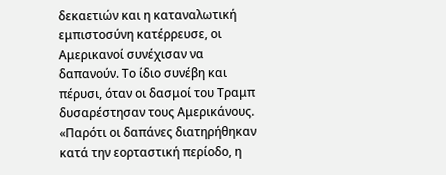δεκαετιών και η καταναλωτική εμπιστοσύνη κατέρρευσε, οι Αμερικανοί συνέχισαν να δαπανούν. Το ίδιο συνέβη και πέρυσι, όταν οι δασμοί του Τραμπ δυσαρέστησαν τους Αμερικάνους.
«Παρότι οι δαπάνες διατηρήθηκαν κατά την εορταστική περίοδο, η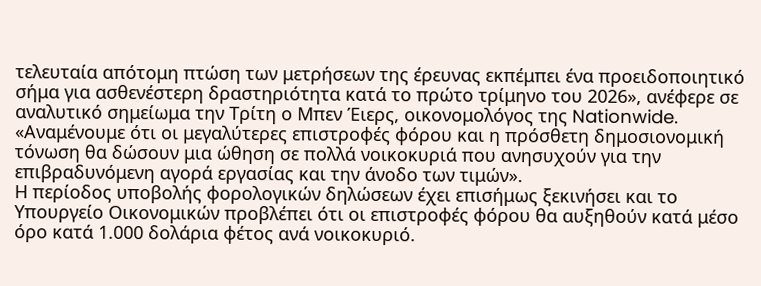τελευταία απότομη πτώση των μετρήσεων της έρευνας εκπέμπει ένα προειδοποιητικό σήμα για ασθενέστερη δραστηριότητα κατά το πρώτο τρίμηνο του 2026», ανέφερε σε αναλυτικό σημείωμα την Τρίτη ο Μπεν Έιερς, οικονομολόγος της Nationwide.
«Αναμένουμε ότι οι μεγαλύτερες επιστροφές φόρου και η πρόσθετη δημοσιονομική τόνωση θα δώσουν μια ώθηση σε πολλά νοικοκυριά που ανησυχούν για την επιβραδυνόμενη αγορά εργασίας και την άνοδο των τιμών».
Η περίοδος υποβολής φορολογικών δηλώσεων έχει επισήμως ξεκινήσει και το Υπουργείο Οικονομικών προβλέπει ότι οι επιστροφές φόρου θα αυξηθούν κατά μέσο όρο κατά 1.000 δολάρια φέτος ανά νοικοκυριό.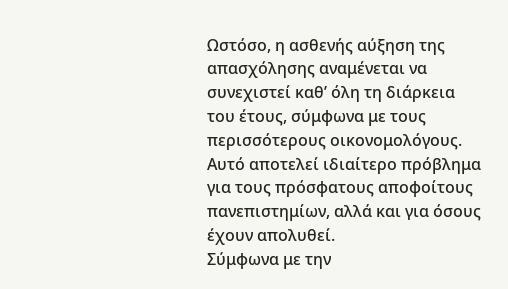Ωστόσο, η ασθενής αύξηση της απασχόλησης αναμένεται να συνεχιστεί καθ’ όλη τη διάρκεια του έτους, σύμφωνα με τους περισσότερους οικονομολόγους. Αυτό αποτελεί ιδιαίτερο πρόβλημα για τους πρόσφατους αποφοίτους πανεπιστημίων, αλλά και για όσους έχουν απολυθεί.
Σύμφωνα με την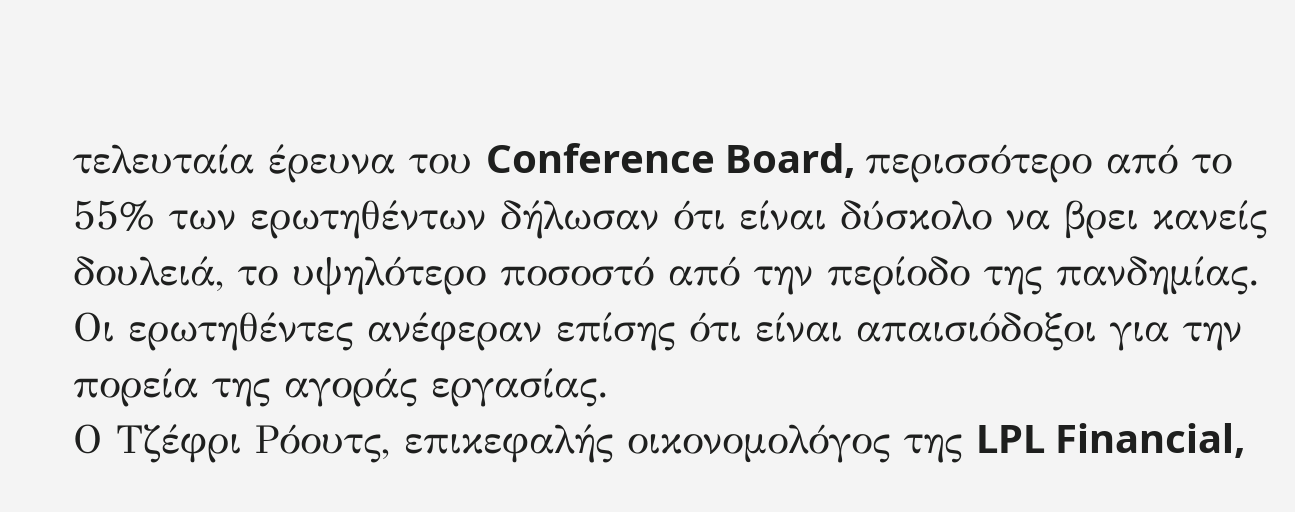τελευταία έρευνα του Conference Board, περισσότερο από το 55% των ερωτηθέντων δήλωσαν ότι είναι δύσκολο να βρει κανείς δουλειά, το υψηλότερο ποσοστό από την περίοδο της πανδημίας. Οι ερωτηθέντες ανέφεραν επίσης ότι είναι απαισιόδοξοι για την πορεία της αγοράς εργασίας.
Ο Τζέφρι Ρόουτς, επικεφαλής οικονομολόγος της LPL Financial,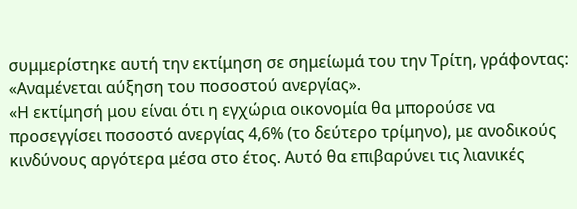συμμερίστηκε αυτή την εκτίμηση σε σημείωμά του την Τρίτη, γράφοντας: «Αναμένεται αύξηση του ποσοστού ανεργίας».
«Η εκτίμησή μου είναι ότι η εγχώρια οικονομία θα μπορούσε να προσεγγίσει ποσοστό ανεργίας 4,6% (το δεύτερο τρίμηνο), με ανοδικούς κινδύνους αργότερα μέσα στο έτος. Αυτό θα επιβαρύνει τις λιανικές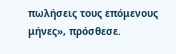πωλήσεις τους επόμενους μήνες», πρόσθεσε.